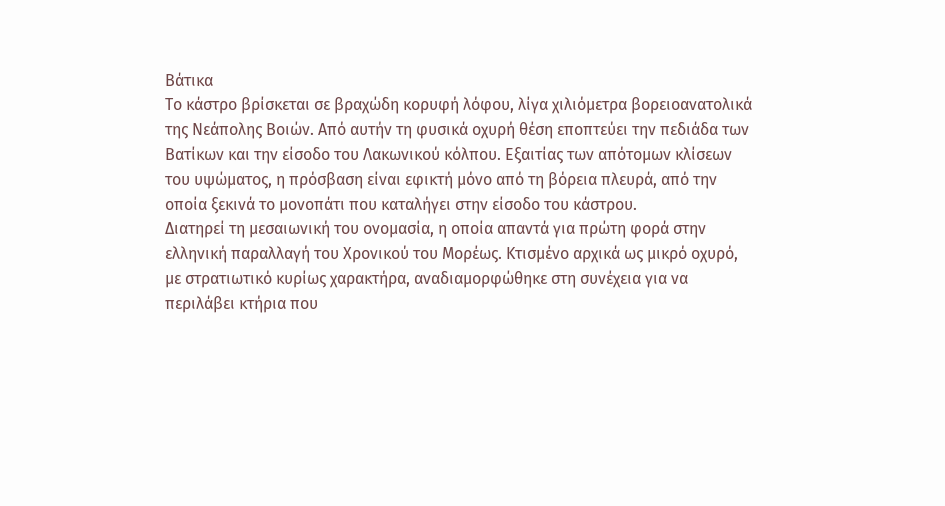Βάτικα
Tο κάστρο βρίσκεται σε βραχώδη κορυφή λόφου, λίγα χιλιόμετρα βορειοανατολικά της Νεάπολης Βοιών. Από αυτήν τη φυσικά οχυρή θέση εποπτεύει την πεδιάδα των Βατίκων και την είσοδο του Λακωνικού κόλπου. Εξαιτίας των απότομων κλίσεων του υψώματος, η πρόσβαση είναι εφικτή μόνο από τη βόρεια πλευρά, από την οποία ξεκινά το μονοπάτι που καταλήγει στην είσοδο του κάστρου.
Διατηρεί τη μεσαιωνική του ονομασία, η οποία απαντά για πρώτη φορά στην ελληνική παραλλαγή του Χρονικού του Μορέως. Κτισμένο αρχικά ως μικρό οχυρό, με στρατιωτικό κυρίως χαρακτήρα, αναδιαμορφώθηκε στη συνέχεια για να περιλάβει κτήρια που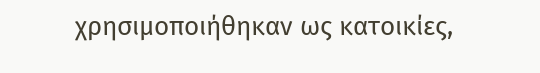χρησιμοποιήθηκαν ως κατοικίες,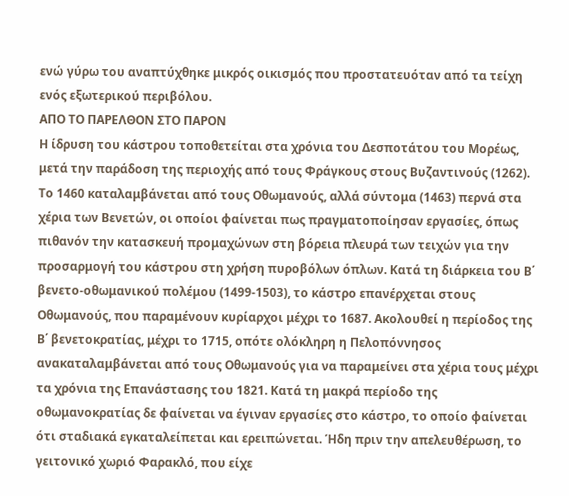ενώ γύρω του αναπτύχθηκε μικρός οικισμός που προστατευόταν από τα τείχη ενός εξωτερικού περιβόλου.
ΑΠΟ ΤΟ ΠΑΡΕΛΘΟΝ ΣΤΟ ΠΑΡΟΝ
Η ίδρυση του κάστρου τοποθετείται στα χρόνια του Δεσποτάτου του Μορέως, μετά την παράδοση της περιοχής από τους Φράγκους στους Βυζαντινούς (1262). Το 1460 καταλαμβάνεται από τους Οθωμανούς, αλλά σύντομα (1463) περνά στα χέρια των Βενετών, οι οποίοι φαίνεται πως πραγματοποίησαν εργασίες, όπως πιθανόν την κατασκευή προμαχώνων στη βόρεια πλευρά των τειχών για την προσαρμογή του κάστρου στη χρήση πυροβόλων όπλων. Κατά τη διάρκεια του Β΄ βενετο-οθωμανικού πολέμου (1499-1503), το κάστρο επανέρχεται στους Οθωμανούς, που παραμένουν κυρίαρχοι μέχρι το 1687. Ακολουθεί η περίοδος της Β΄ βενετοκρατίας, μέχρι το 1715, οπότε ολόκληρη η Πελοπόννησος ανακαταλαμβάνεται από τους Οθωμανούς για να παραμείνει στα χέρια τους μέχρι τα χρόνια της Επανάστασης του 1821. Κατά τη μακρά περίοδο της οθωμανοκρατίας δε φαίνεται να έγιναν εργασίες στο κάστρο, το οποίο φαίνεται ότι σταδιακά εγκαταλείπεται και ερειπώνεται. Ήδη πριν την απελευθέρωση, το γειτονικό χωριό Φαρακλό, που είχε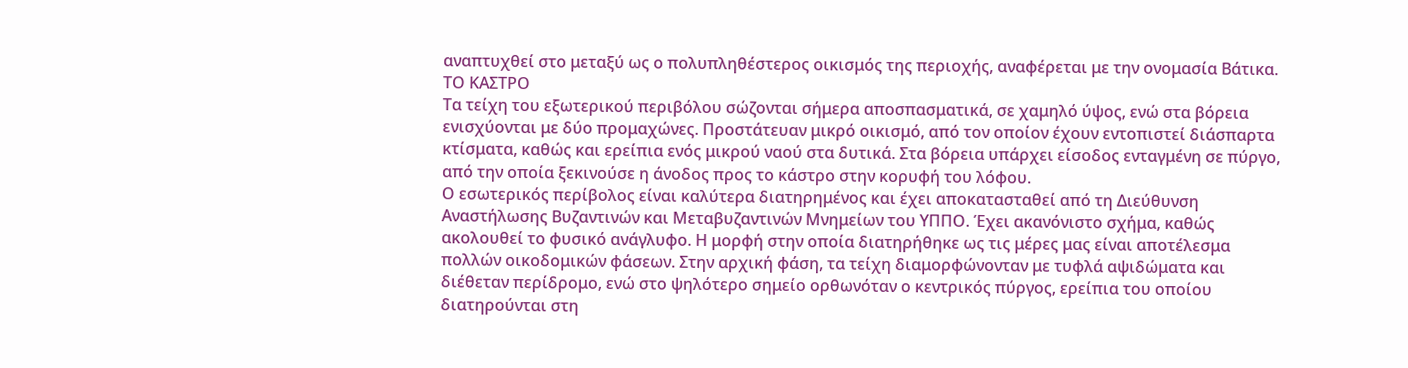αναπτυχθεί στο μεταξύ ως ο πολυπληθέστερος οικισμός της περιοχής, αναφέρεται με την ονομασία Βάτικα.
ΤΟ ΚΑΣΤΡΟ
Τα τείχη του εξωτερικού περιβόλου σώζονται σήμερα αποσπασματικά, σε χαμηλό ύψος, ενώ στα βόρεια ενισχύονται με δύο προμαχώνες. Προστάτευαν μικρό οικισμό, από τον οποίον έχουν εντοπιστεί διάσπαρτα κτίσματα, καθώς και ερείπια ενός μικρού ναού στα δυτικά. Στα βόρεια υπάρχει είσοδος ενταγμένη σε πύργο, από την οποία ξεκινούσε η άνοδος προς το κάστρο στην κορυφή του λόφου.
Ο εσωτερικός περίβολος είναι καλύτερα διατηρημένος και έχει αποκατασταθεί από τη Διεύθυνση Αναστήλωσης Βυζαντινών και Μεταβυζαντινών Μνημείων του ΥΠΠΟ. Έχει ακανόνιστο σχήμα, καθώς ακολουθεί το φυσικό ανάγλυφο. Η μορφή στην οποία διατηρήθηκε ως τις μέρες μας είναι αποτέλεσμα πολλών οικοδομικών φάσεων. Στην αρχική φάση, τα τείχη διαμορφώνονταν με τυφλά αψιδώματα και διέθεταν περίδρομο, ενώ στο ψηλότερο σημείο ορθωνόταν ο κεντρικός πύργος, ερείπια του οποίου διατηρούνται στη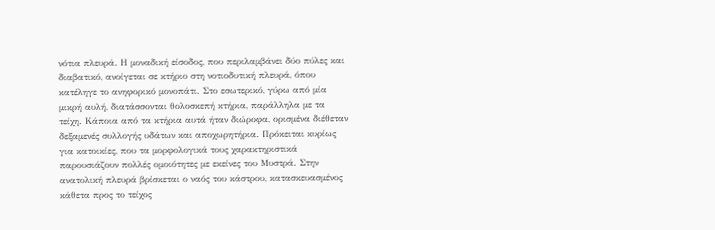νότια πλευρά. Η μοναδική είσοδος, που περιλαμβάνει δύο πύλες και διαβατικό, ανοίγεται σε κτήριο στη νοτιοδυτική πλευρά, όπου κατέληγε το ανηφορικό μονοπάτι. Στο εσωτερικό, γύρω από μία μικρή αυλή, διατάσσονται θολοσκεπή κτήρια, παράλληλα με τα τείχη. Κάποια από τα κτήρια αυτά ήταν διώροφα, ορισμένα διέθεταν δεξαμενές συλλογής υδάτων και αποχωρητήρια. Πρόκειται κυρίως για κατοικίες, που τα μορφολογικά τους χαρακτηριστικά παρουσιάζουν πολλές ομοιότητες με εκείνες του Μυστρά. Στην ανατολική πλευρά βρίσκεται ο ναός του κάστρου, κατασκευασμένος κάθετα προς το τείχος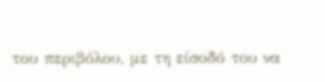του περιβόλου, με τη είσοδό του να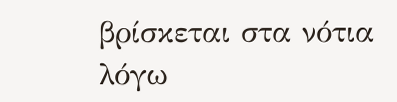βρίσκεται στα νότια λόγω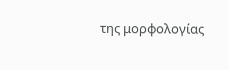της μορφολογίας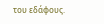του εδάφους.